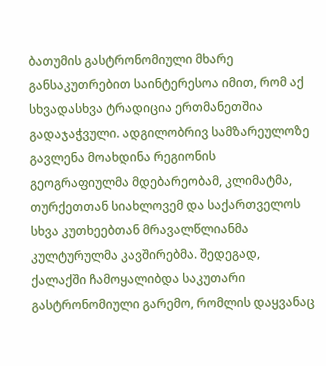ბათუმის გასტრონომიული მხარე განსაკუთრებით საინტერესოა იმით, რომ აქ სხვადასხვა ტრადიცია ერთმანეთშია გადაჯაჭვული. ადგილობრივ სამზარეულოზე გავლენა მოახდინა რეგიონის გეოგრაფიულმა მდებარეობამ, კლიმატმა, თურქეთთან სიახლოვემ და საქართველოს სხვა კუთხეებთან მრავალწლიანმა კულტურულმა კავშირებმა. შედეგად, ქალაქში ჩამოყალიბდა საკუთარი გასტრონომიული გარემო, რომლის დაყვანაც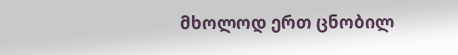მხოლოდ ერთ ცნობილ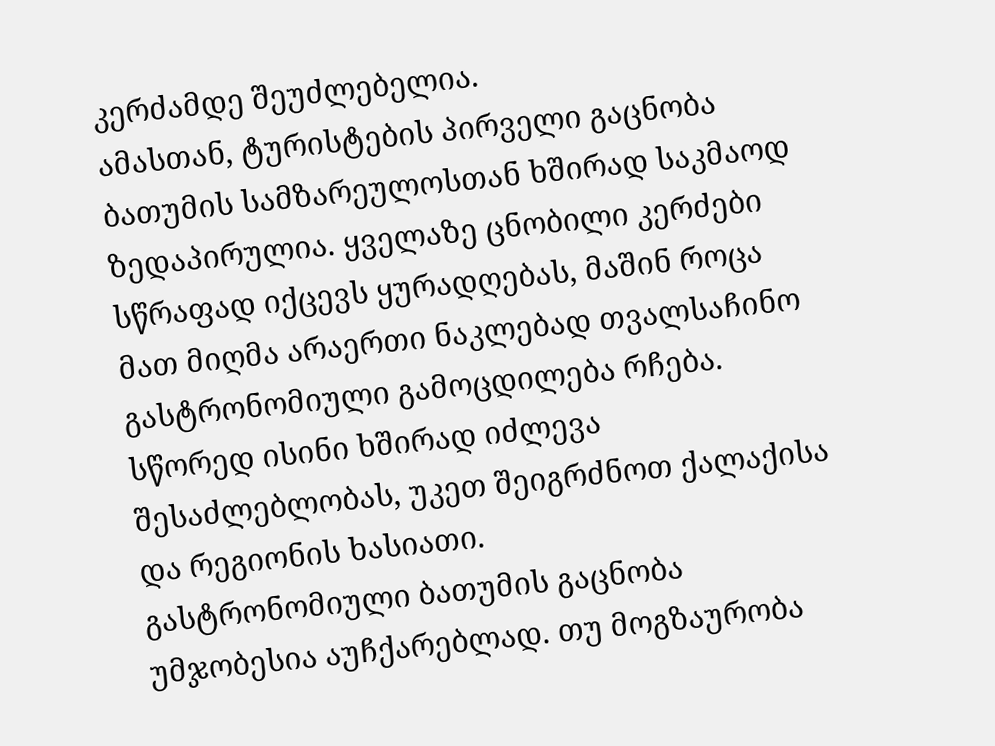კერძამდე შეუძლებელია.
ამასთან, ტურისტების პირველი გაცნობა ბათუმის სამზარეულოსთან ხშირად საკმაოდ ზედაპირულია. ყველაზე ცნობილი კერძები სწრაფად იქცევს ყურადღებას, მაშინ როცა მათ მიღმა არაერთი ნაკლებად თვალსაჩინო გასტრონომიული გამოცდილება რჩება. სწორედ ისინი ხშირად იძლევა შესაძლებლობას, უკეთ შეიგრძნოთ ქალაქისა და რეგიონის ხასიათი.
გასტრონომიული ბათუმის გაცნობა უმჯობესია აუჩქარებლად. თუ მოგზაურობა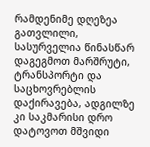რამდენიმე დღეზეა გათვლილი, სასურველია წინასწარ დაგეგმოთ მარშრუტი, ტრანსპორტი და საცხოვრებლის დაქირავება, ადგილზე კი საკმარისი დრო დატოვოთ მშვიდი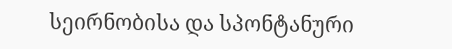სეირნობისა და სპონტანური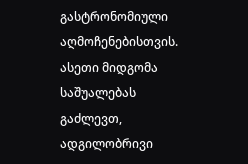გასტრონომიული აღმოჩენებისთვის.
ასეთი მიდგომა საშუალებას გაძლევთ, ადგილობრივი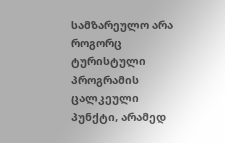სამზარეულო არა როგორც ტურისტული პროგრამის ცალკეული პუნქტი, არამედ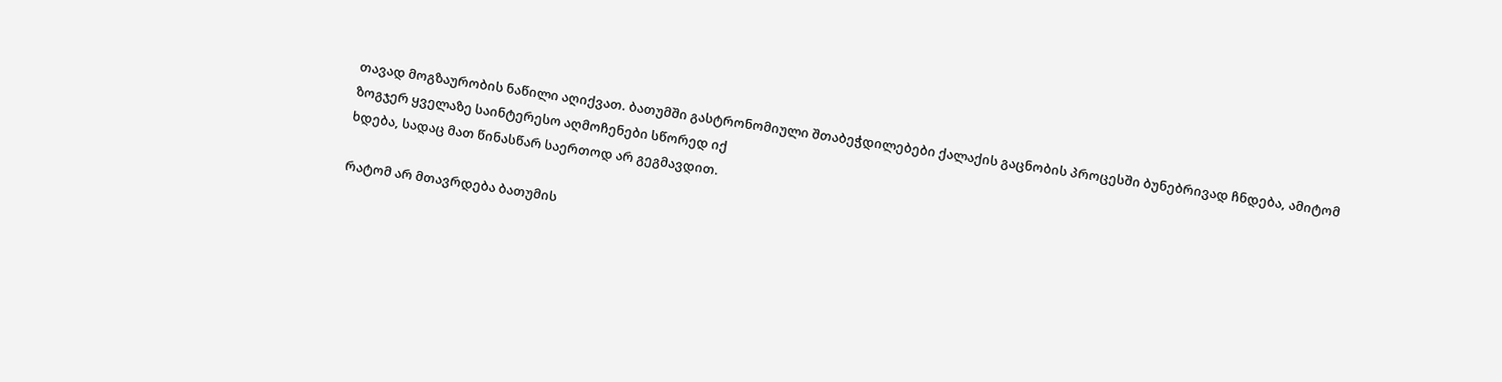თავად მოგზაურობის ნაწილი აღიქვათ. ბათუმში გასტრონომიული შთაბეჭდილებები ქალაქის გაცნობის პროცესში ბუნებრივად ჩნდება, ამიტომ ზოგჯერ ყველაზე საინტერესო აღმოჩენები სწორედ იქ
ხდება, სადაც მათ წინასწარ საერთოდ არ გეგმავდით.

რატომ არ მთავრდება ბათუმის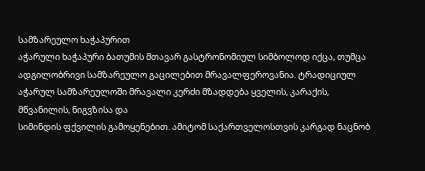სამზარეულო ხაჭაპურით
აჭარული ხაჭაპური ბათუმის მთავარ გასტრონომიულ სიმბოლოდ იქცა, თუმცა ადგილობრივი სამზარეულო გაცილებით მრავალფეროვანია. ტრადიციულ აჭარულ სამზარეულოში მრავალი კერძი მზადდება ყველის, კარაქის, მწვანილის, ნიგვზისა და
სიმინდის ფქვილის გამოყენებით. ამიტომ საქართველოსთვის კარგად ნაცნობ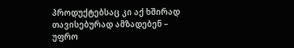პროდუქტებსაც კი აქ ხშირად თავისებურად ამზადებენ – უფრო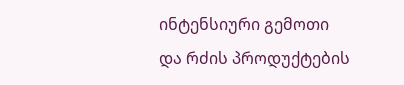ინტენსიური გემოთი
და რძის პროდუქტების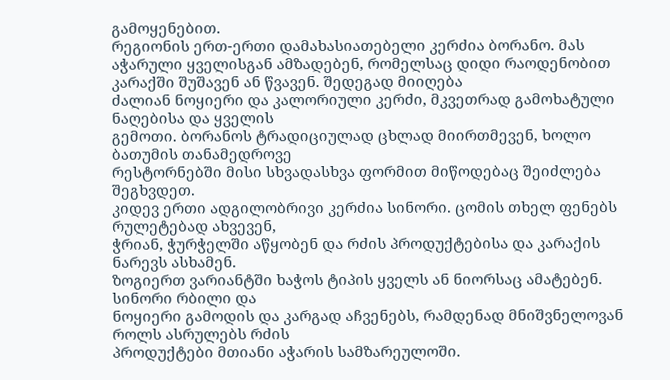გამოყენებით.
რეგიონის ერთ-ერთი დამახასიათებელი კერძია ბორანო. მას აჭარული ყველისგან ამზადებენ, რომელსაც დიდი რაოდენობით კარაქში შუშავენ ან წვავენ. შედეგად მიიღება
ძალიან ნოყიერი და კალორიული კერძი, მკვეთრად გამოხატული ნაღებისა და ყველის
გემოთი. ბორანოს ტრადიციულად ცხლად მიირთმევენ, ხოლო ბათუმის თანამედროვე
რესტორნებში მისი სხვადასხვა ფორმით მიწოდებაც შეიძლება შეგხვდეთ.
კიდევ ერთი ადგილობრივი კერძია სინორი. ცომის თხელ ფენებს რულეტებად ახვევენ,
ჭრიან, ჭურჭელში აწყობენ და რძის პროდუქტებისა და კარაქის ნარევს ასხამენ.
ზოგიერთ ვარიანტში ხაჭოს ტიპის ყველს ან ნიორსაც ამატებენ. სინორი რბილი და
ნოყიერი გამოდის და კარგად აჩვენებს, რამდენად მნიშვნელოვან როლს ასრულებს რძის
პროდუქტები მთიანი აჭარის სამზარეულოში.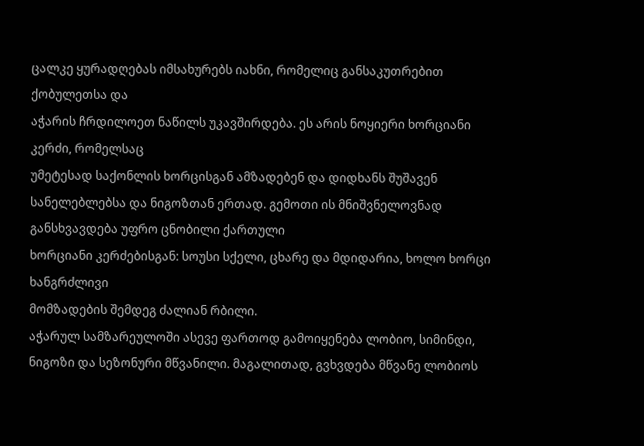ცალკე ყურადღებას იმსახურებს იახნი, რომელიც განსაკუთრებით ქობულეთსა და
აჭარის ჩრდილოეთ ნაწილს უკავშირდება. ეს არის ნოყიერი ხორციანი კერძი, რომელსაც
უმეტესად საქონლის ხორცისგან ამზადებენ და დიდხანს შუშავენ სანელებლებსა და ნიგოზთან ერთად. გემოთი ის მნიშვნელოვნად განსხვავდება უფრო ცნობილი ქართული
ხორციანი კერძებისგან: სოუსი სქელი, ცხარე და მდიდარია, ხოლო ხორცი ხანგრძლივი
მომზადების შემდეგ ძალიან რბილი.
აჭარულ სამზარეულოში ასევე ფართოდ გამოიყენება ლობიო, სიმინდი, ნიგოზი და სეზონური მწვანილი. მაგალითად, გვხვდება მწვანე ლობიოს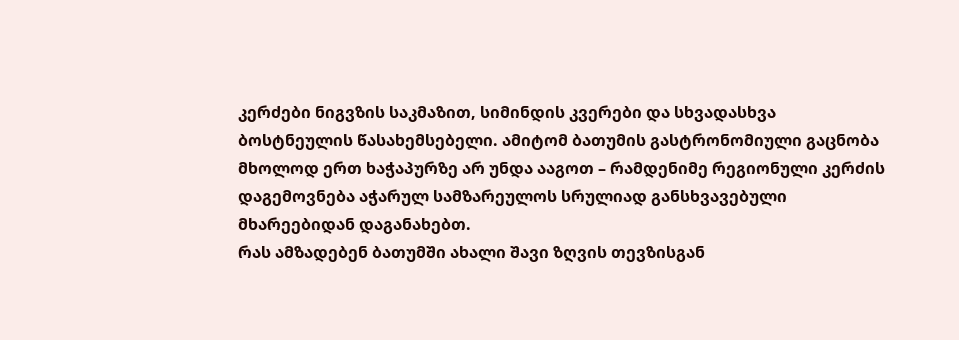კერძები ნიგვზის საკმაზით, სიმინდის კვერები და სხვადასხვა ბოსტნეულის წასახემსებელი. ამიტომ ბათუმის გასტრონომიული გაცნობა მხოლოდ ერთ ხაჭაპურზე არ უნდა ააგოთ – რამდენიმე რეგიონული კერძის დაგემოვნება აჭარულ სამზარეულოს სრულიად განსხვავებული მხარეებიდან დაგანახებთ.
რას ამზადებენ ბათუმში ახალი შავი ზღვის თევზისგან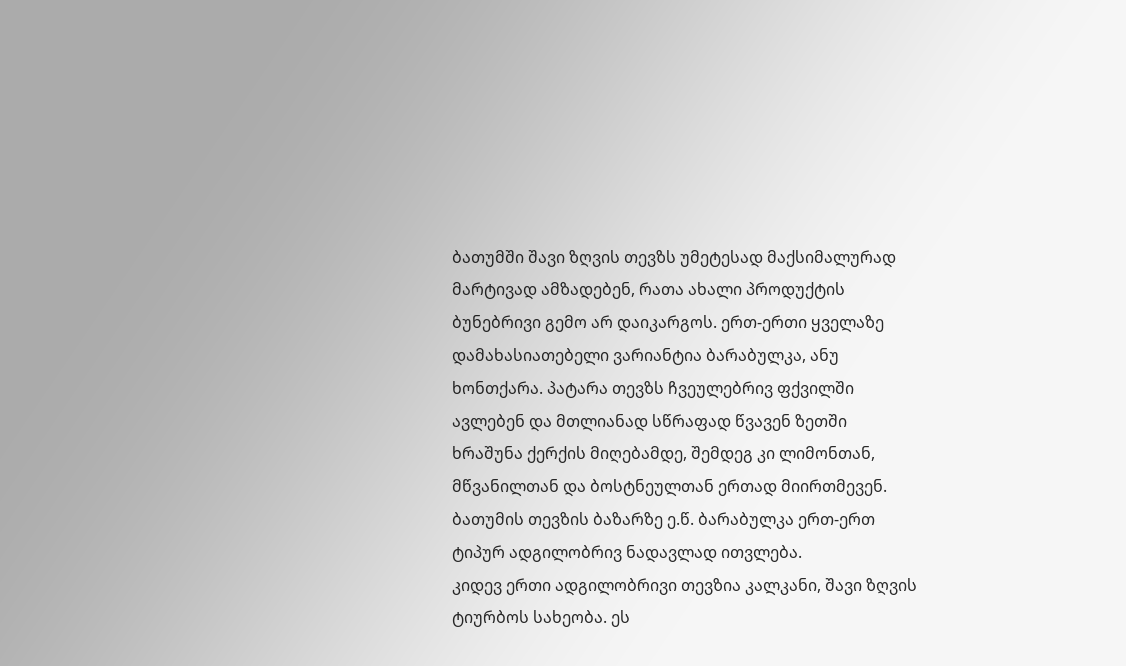ბათუმში შავი ზღვის თევზს უმეტესად მაქსიმალურად მარტივად ამზადებენ, რათა ახალი პროდუქტის ბუნებრივი გემო არ დაიკარგოს. ერთ-ერთი ყველაზე დამახასიათებელი ვარიანტია ბარაბულკა, ანუ ხონთქარა. პატარა თევზს ჩვეულებრივ ფქვილში ავლებენ და მთლიანად სწრაფად წვავენ ზეთში ხრაშუნა ქერქის მიღებამდე, შემდეგ კი ლიმონთან, მწვანილთან და ბოსტნეულთან ერთად მიირთმევენ. ბათუმის თევზის ბაზარზე ე.წ. ბარაბულკა ერთ-ერთ ტიპურ ადგილობრივ ნადავლად ითვლება.
კიდევ ერთი ადგილობრივი თევზია კალკანი, შავი ზღვის ტიურბოს სახეობა. ეს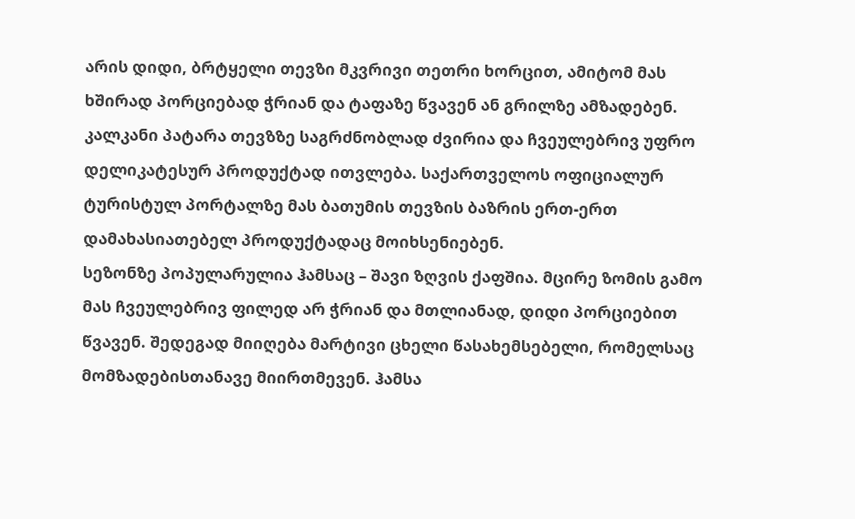არის დიდი, ბრტყელი თევზი მკვრივი თეთრი ხორცით, ამიტომ მას ხშირად პორციებად ჭრიან და ტაფაზე წვავენ ან გრილზე ამზადებენ. კალკანი პატარა თევზზე საგრძნობლად ძვირია და ჩვეულებრივ უფრო დელიკატესურ პროდუქტად ითვლება. საქართველოს ოფიციალურ ტურისტულ პორტალზე მას ბათუმის თევზის ბაზრის ერთ-ერთ დამახასიათებელ პროდუქტადაც მოიხსენიებენ.
სეზონზე პოპულარულია ჰამსაც – შავი ზღვის ქაფშია. მცირე ზომის გამო მას ჩვეულებრივ ფილედ არ ჭრიან და მთლიანად, დიდი პორციებით წვავენ. შედეგად მიიღება მარტივი ცხელი წასახემსებელი, რომელსაც მომზადებისთანავე მიირთმევენ. ჰამსა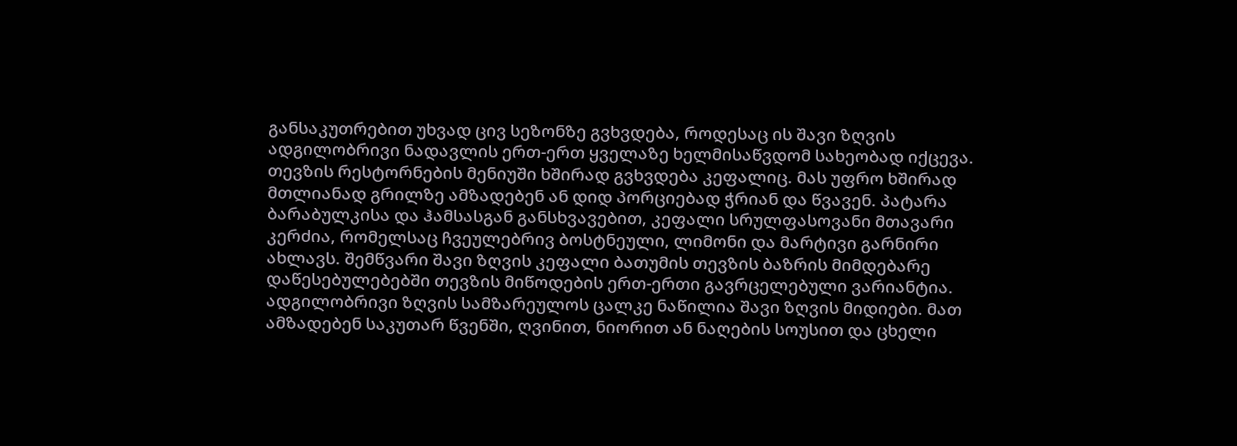განსაკუთრებით უხვად ცივ სეზონზე გვხვდება, როდესაც ის შავი ზღვის ადგილობრივი ნადავლის ერთ-ერთ ყველაზე ხელმისაწვდომ სახეობად იქცევა.
თევზის რესტორნების მენიუში ხშირად გვხვდება კეფალიც. მას უფრო ხშირად მთლიანად გრილზე ამზადებენ ან დიდ პორციებად ჭრიან და წვავენ. პატარა ბარაბულკისა და ჰამსასგან განსხვავებით, კეფალი სრულფასოვანი მთავარი კერძია, რომელსაც ჩვეულებრივ ბოსტნეული, ლიმონი და მარტივი გარნირი ახლავს. შემწვარი შავი ზღვის კეფალი ბათუმის თევზის ბაზრის მიმდებარე დაწესებულებებში თევზის მიწოდების ერთ-ერთი გავრცელებული ვარიანტია.
ადგილობრივი ზღვის სამზარეულოს ცალკე ნაწილია შავი ზღვის მიდიები. მათ ამზადებენ საკუთარ წვენში, ღვინით, ნიორით ან ნაღების სოუსით და ცხელი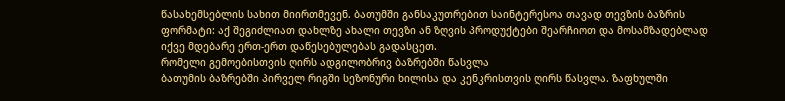წასახემსებლის სახით მიირთმევენ. ბათუმში განსაკუთრებით საინტერესოა თავად თევზის ბაზრის ფორმატი: აქ შეგიძლიათ დახლზე ახალი თევზი ან ზღვის პროდუქტები შეარჩიოთ და მოსამზადებლად იქვე მდებარე ერთ-ერთ დაწესებულებას გადასცეთ.
რომელი გემოებისთვის ღირს ადგილობრივ ბაზრებში წასვლა
ბათუმის ბაზრებში პირველ რიგში სეზონური ხილისა და კენკრისთვის ღირს წასვლა. ზაფხულში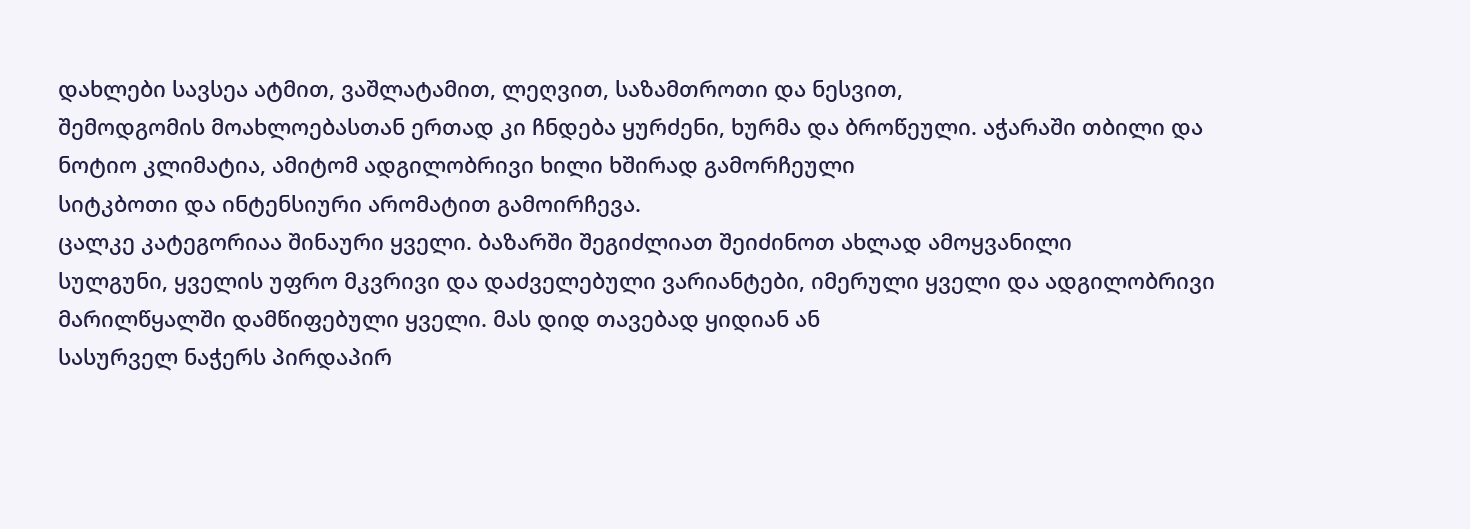დახლები სავსეა ატმით, ვაშლატამით, ლეღვით, საზამთროთი და ნესვით,
შემოდგომის მოახლოებასთან ერთად კი ჩნდება ყურძენი, ხურმა და ბროწეული. აჭარაში თბილი და ნოტიო კლიმატია, ამიტომ ადგილობრივი ხილი ხშირად გამორჩეული
სიტკბოთი და ინტენსიური არომატით გამოირჩევა.
ცალკე კატეგორიაა შინაური ყველი. ბაზარში შეგიძლიათ შეიძინოთ ახლად ამოყვანილი
სულგუნი, ყველის უფრო მკვრივი და დაძველებული ვარიანტები, იმერული ყველი და ადგილობრივი მარილწყალში დამწიფებული ყველი. მას დიდ თავებად ყიდიან ან
სასურველ ნაჭერს პირდაპირ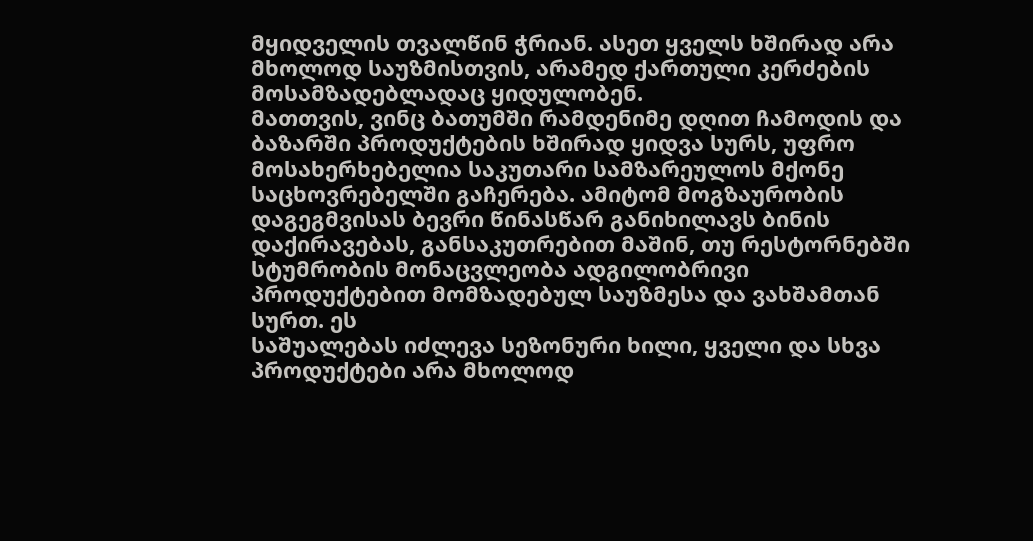მყიდველის თვალწინ ჭრიან. ასეთ ყველს ხშირად არა
მხოლოდ საუზმისთვის, არამედ ქართული კერძების მოსამზადებლადაც ყიდულობენ.
მათთვის, ვინც ბათუმში რამდენიმე დღით ჩამოდის და ბაზარში პროდუქტების ხშირად ყიდვა სურს, უფრო მოსახერხებელია საკუთარი სამზარეულოს მქონე საცხოვრებელში გაჩერება. ამიტომ მოგზაურობის დაგეგმვისას ბევრი წინასწარ განიხილავს ბინის დაქირავებას, განსაკუთრებით მაშინ, თუ რესტორნებში სტუმრობის მონაცვლეობა ადგილობრივი პროდუქტებით მომზადებულ საუზმესა და ვახშამთან სურთ. ეს
საშუალებას იძლევა სეზონური ხილი, ყველი და სხვა პროდუქტები არა მხოლოდ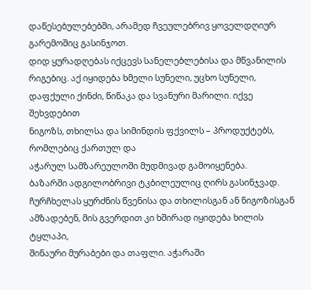დაწესებულებებში, არამედ ჩვეულებრივ ყოველდღიურ გარემოშიც გასინჯოთ.
დიდ ყურადღებას იქცევს სანელებლებისა და მწვანილის რიგებიც. აქ იყიდება ხმელი სუნელი, უცხო სუნელი, დაფქული ქინძი, წიწაკა და სვანური მარილი. იქვე შეხვდებით
ნიგოზს, თხილსა და სიმინდის ფქვილს – პროდუქტებს, რომლებიც ქართულ და
აჭარულ სამზარეულოში მუდმივად გამოიყენება.
ბაზარში ადგილობრივი ტკბილეულიც ღირს გასინჯვად. ჩურჩხელას ყურძნის წვენისა და თხილისგან ან ნიგოზისგან ამზადებენ, მის გვერდით კი ხშირად იყიდება ხილის ტყლაპი,
შინაური მურაბები და თაფლი. აჭარაში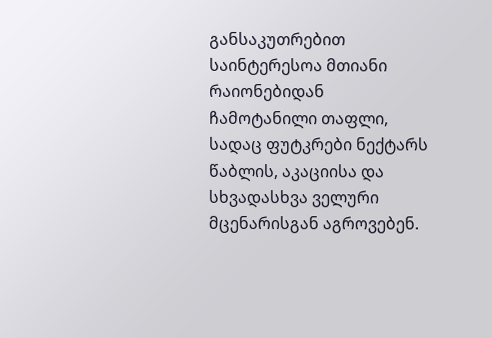განსაკუთრებით საინტერესოა მთიანი რაიონებიდან ჩამოტანილი თაფლი, სადაც ფუტკრები ნექტარს წაბლის, აკაციისა და
სხვადასხვა ველური მცენარისგან აგროვებენ.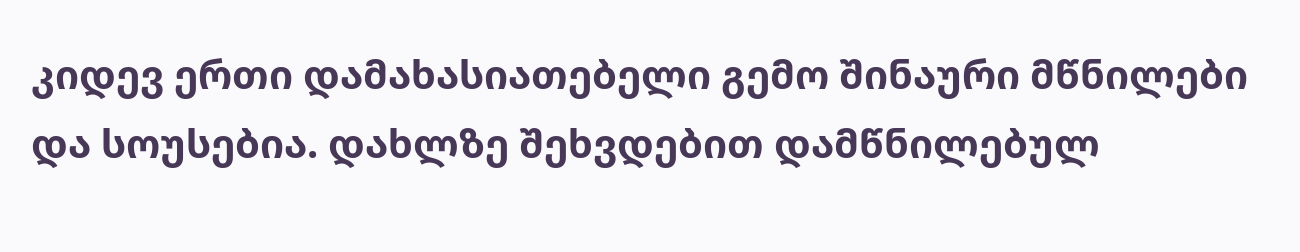კიდევ ერთი დამახასიათებელი გემო შინაური მწნილები და სოუსებია. დახლზე შეხვდებით დამწნილებულ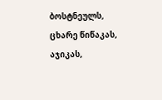ბოსტნეულს, ცხარე წიწაკას, აჯიკას,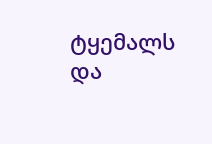ტყემალს და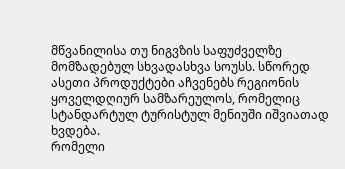მწვანილისა თუ ნიგვზის საფუძველზე მომზადებულ სხვადასხვა სოუსს. სწორედ ასეთი პროდუქტები აჩვენებს რეგიონის ყოველდღიურ სამზარეულოს, რომელიც სტანდარტულ ტურისტულ მენიუში იშვიათად ხვდება.
რომელი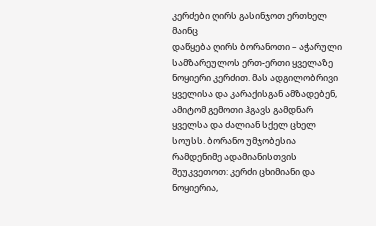კერძები ღირს გასინჯოთ ერთხელ მაინც
დაწყება ღირს ბორანოთი – აჭარული სამზარეულოს ერთ-ერთი ყველაზე ნოყიერი კერძით. მას ადგილობრივი ყველისა და კარაქისგან ამზადებენ, ამიტომ გემოთი ჰგავს გამდნარ ყველსა და ძალიან სქელ ცხელ სოუსს. ბორანო უმჯობესია რამდენიმე ადამიანისთვის შეუკვეთოთ: კერძი ცხიმიანი და ნოყიერია,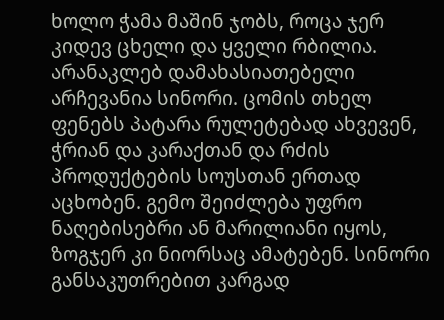ხოლო ჭამა მაშინ ჯობს, როცა ჯერ კიდევ ცხელი და ყველი რბილია.
არანაკლებ დამახასიათებელი არჩევანია სინორი. ცომის თხელ ფენებს პატარა რულეტებად ახვევენ, ჭრიან და კარაქთან და რძის პროდუქტების სოუსთან ერთად აცხობენ. გემო შეიძლება უფრო ნაღებისებრი ან მარილიანი იყოს, ზოგჯერ კი ნიორსაც ამატებენ. სინორი განსაკუთრებით კარგად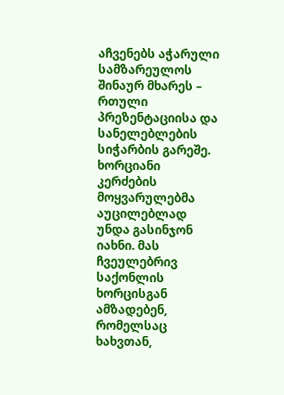აჩვენებს აჭარული სამზარეულოს შინაურ მხარეს – რთული პრეზენტაციისა და სანელებლების სიჭარბის გარეშე.
ხორციანი კერძების მოყვარულებმა აუცილებლად უნდა გასინჯონ იახნი. მას ჩვეულებრივ საქონლის ხორცისგან ამზადებენ, რომელსაც ხახვთან,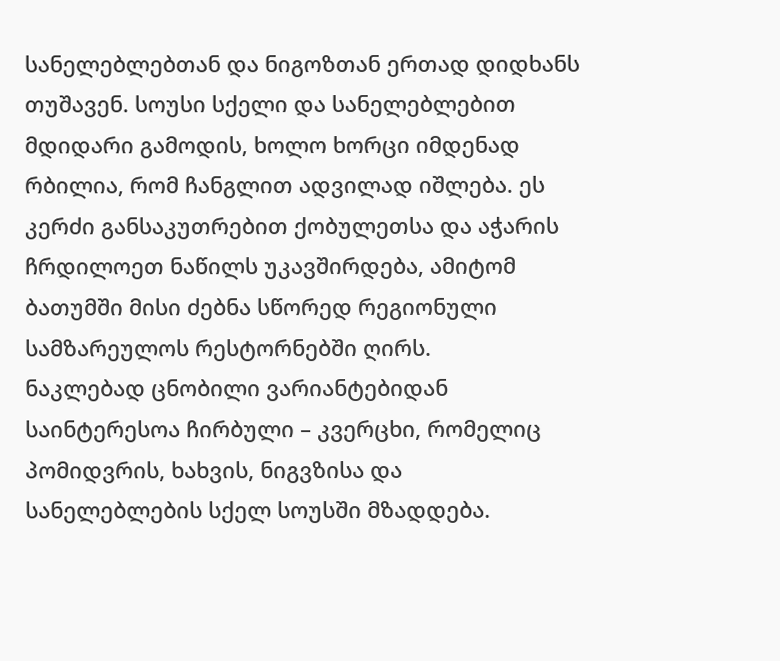სანელებლებთან და ნიგოზთან ერთად დიდხანს თუშავენ. სოუსი სქელი და სანელებლებით მდიდარი გამოდის, ხოლო ხორცი იმდენად რბილია, რომ ჩანგლით ადვილად იშლება. ეს კერძი განსაკუთრებით ქობულეთსა და აჭარის ჩრდილოეთ ნაწილს უკავშირდება, ამიტომ ბათუმში მისი ძებნა სწორედ რეგიონული სამზარეულოს რესტორნებში ღირს.
ნაკლებად ცნობილი ვარიანტებიდან საინტერესოა ჩირბული – კვერცხი, რომელიც პომიდვრის, ხახვის, ნიგვზისა და სანელებლების სქელ სოუსში მზადდება.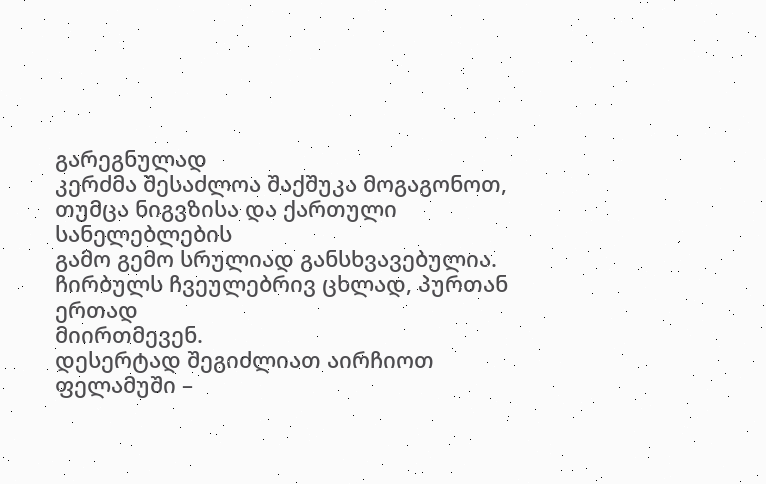გარეგნულად
კერძმა შესაძლოა შაქშუკა მოგაგონოთ, თუმცა ნიგვზისა და ქართული სანელებლების
გამო გემო სრულიად განსხვავებულია. ჩირბულს ჩვეულებრივ ცხლად, პურთან ერთად
მიირთმევენ.
დესერტად შეგიძლიათ აირჩიოთ ფელამუში –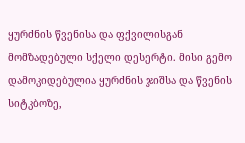ყურძნის წვენისა და ფქვილისგან მომზადებული სქელი დესერტი. მისი გემო დამოკიდებულია ყურძნის ჯიშსა და წვენის
სიტკბოზე,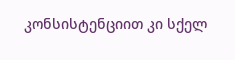კონსისტენციით კი სქელ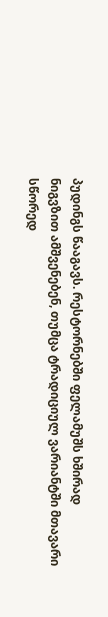პუდინგს წააგავს. რესტორნებში ფელამუშს ხშირად
ნიგვზით ამშვენებენ, თუმცა ტრადიციულ ვარიანტში მთავარი სწორედ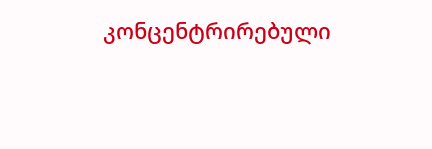კონცენტრირებული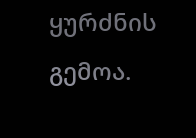ყურძნის გემოა.